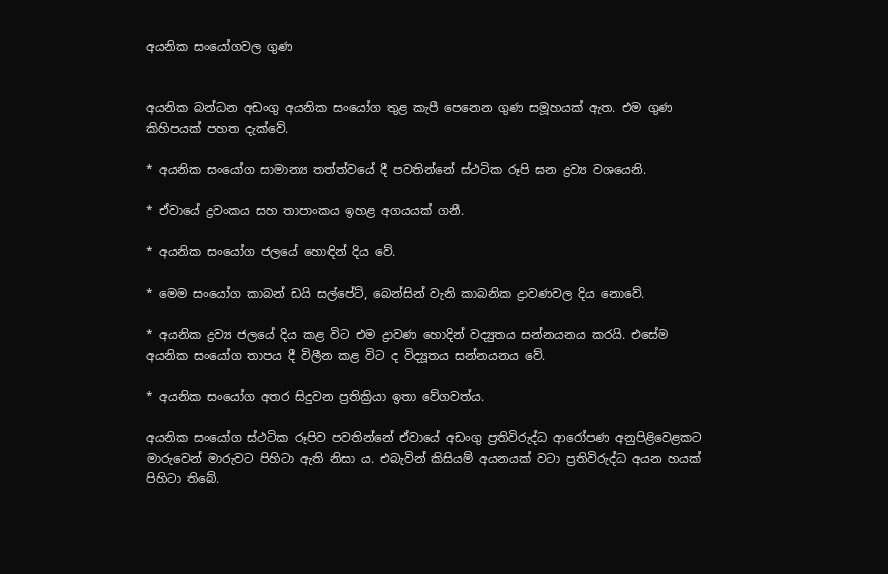අයනික සංයෝගවල ගුණ


අයනික බන්ධන අඩංගු අයනික සංයෝග තුළ කැපී පෙනෙන ගුණ සමූහයක් ඇත. එම ගුණ කිහිපයක් පහත දැක්වේ.

* අයනික සංයෝග සාමාන්‍ය තත්ත්වයේ දී පවතින්නේ ස්ථටික රූපි ඝන ද්‍රව්‍ය වශයෙනි.

* ඒවායේ ද්‍රවංකය සහ තාපාංකය ඉහළ අගයයක් ගනී.

* අයනික සංයෝග ජලයේ හොඳින් දිය වේ.

* මෙම සංයෝග කාබන් ඩයි සල්පේට්, බෙන්සින් වැනි කාබනික ද්‍රාවණවල දිය නොවේ.

* අයනික ද්‍රව්‍ය ජලයේ දිය කළ විට එම ද්‍රාවණ හොදින් වද්‍යුතය සන්නයනය කරයි. එසේම අයනික සංයෝග තාපය දී විලීන කළ විට ද විද්‍යූතය සන්නයනය වේ.

* අයනික සංයෝග අතර සිදුවන ප්‍රතික්‍රියා ඉතා වේගවත්ය.

අයනික සංයෝග ස්ථටික රූපිව පවතින්නේ ඒවායේ අඩංගු ප්‍රතිවිරුද්ධ ආරෝපණ අනුපිළිවෙළකට මාරුවෙන් මාරුවට පිහිටා ඇති නිසා ය. එබැවින් කිසියම් අයනයක් වටා ප්‍රතිවිරුද්ධ අයන හයක් පිහිටා තිබේ.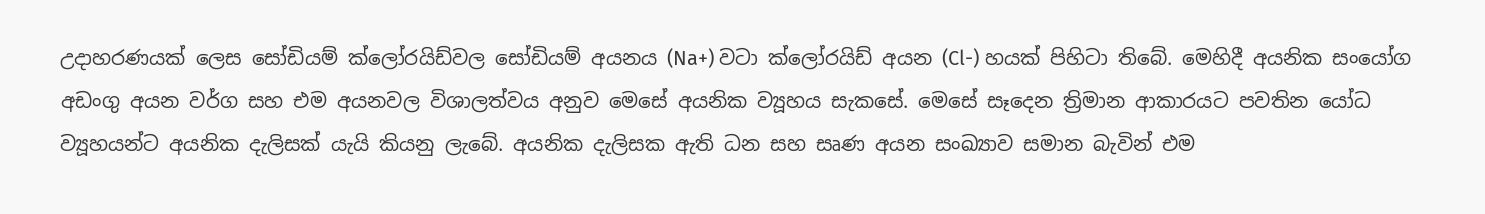උදාහරණයක් ලෙස සෝඩියම් ක්ලෝරයිඩ්වල සෝඩියම් අයනය (Na+) වටා ක්ලෝරයිඩ් අයන (Cl-) හයක් පිහිටා තිබේ. මෙහිදී අයනික සංයෝග අඩංගු අයන වර්ග සහ එම අයනවල විශාලත්වය අනුව මෙසේ අයනික ව්‍යූහය සැකසේ. මෙසේ සෑදෙන ත්‍රිමාන ආකාරයට පවතින යෝධ ව්‍යූහයන්ට අයනික දැලිසක් යැයි කියනු ලැබේ. අයනික දැලිසක ඇති ධන සහ සෘණ අයන සංඛ්‍යාව සමාන බැවින් එම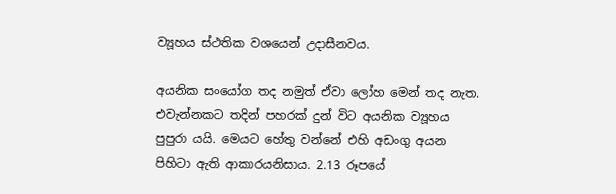ව්‍යූහය ස්ථතික වශයෙන් උදාසීනවය.

අයනික සංයෝග තද නමුත් ඒවා ලෝහ මෙන් තද නැත. එවැන්නකට තදින් පහරක් දුන් විට අයනික ව්‍යූහය පුපුරා යයි. මෙයට හේතු වන්නේ එහි අඩංගු අයන පිහිටා ඇති ආකාරයනිසාය. 2.13 රූපයේ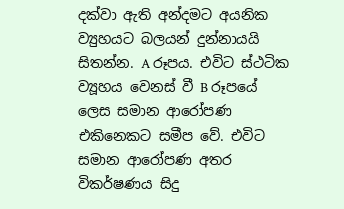දක්වා ඇති අන්දමට අයනික ව්‍යුහයට බලයන් දුන්නායයි සිතන්න. A රූපය. එවිට ස්ථටික ව්‍යූහය වෙනස් වී B රූපයේ ලෙස සමාන ආරෝපණ එකිනෙකට සමීප වේ. එවිට සමාන ආරෝපණ අතර විකර්ෂණය සිදු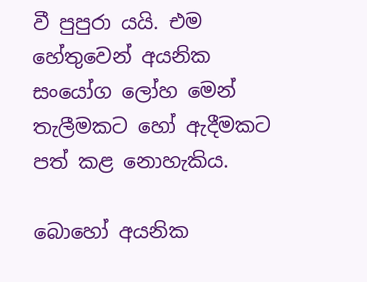වී පුපුරා යයි. එම හේතුවෙන් අයනික සංයෝග ලෝහ මෙන් තැලීමකට හෝ ඇදීමකට පත් කළ නොහැකිය.

බොහෝ අයනික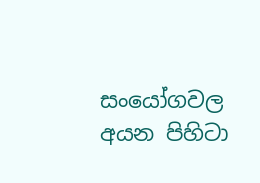සංයෝගවල අයන පිහිටා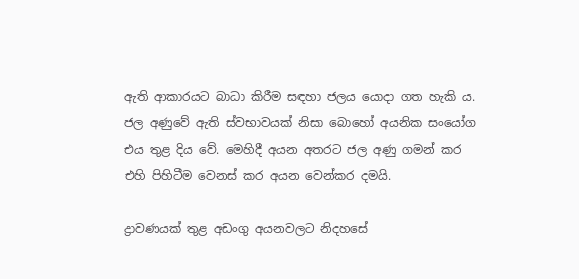ඇති ආකාරයට බාධා කිරීම සඳහා ජලය යොදා ගත හැකි ය. ජල අණුවේ ඇති ස්වභාවයක් නිසා බොහෝ අයනික සංයෝග එය තුළ දිය වේ. මෙහිදී අයන අතරට ජල අණු ගමන් කර එහි පිහිටීම වෙනස් කර අයන වෙන්කර දමයි.

ද්‍රාවණයක් තුළ අඩංගු අයනවලට නිදහසේ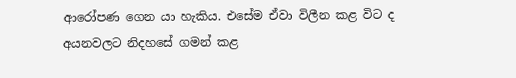ආරෝපණ ගෙන යා හැකිය. එසේම ඒවා විලීන කළ විට ද අයනවලට නිදහසේ ගමන් කළ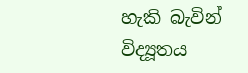හැකි බැවින් විද්‍යූතය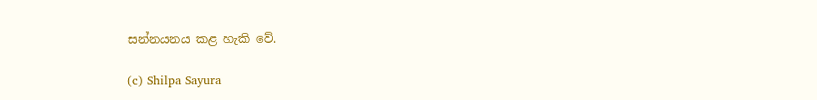සන්නයනය කළ හැකි වේ.

(c) Shilpa Sayura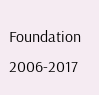Foundation 2006-2017